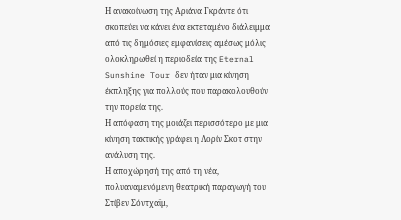Η ανακοίνωση της Αριάνα Γκράντε ότι σκοπεύει να κάνει ένα εκτεταμένο διάλειμμα από τις δημόσιες εμφανίσεις αμέσως μόλις ολοκληρωθεί η περιοδεία της Eternal Sunshine Tour δεν ήταν μια κίνηση έκπληξης για πολλούς που παρακολουθούν την πορεία της.
Η απόφαση της μοιάζει περισσότερο με μια κίνηση τακτικής γράφει η Λορίν Σκοτ στην ανάλυση της.
Η αποχώρησή της από τη νέα, πολυαναμενόμενη θεατρική παραγωγή του Στίβεν Σόντχαϊμ,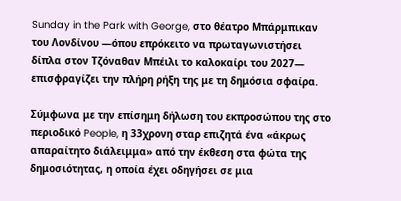Sunday in the Park with George, στο θέατρο Μπάρμπικαν του Λονδίνου —όπου επρόκειτο να πρωταγωνιστήσει δίπλα στον Τζόναθαν Μπέιλι το καλοκαίρι του 2027— επισφραγίζει την πλήρη ρήξη της με τη δημόσια σφαίρα.

Σύμφωνα με την επίσημη δήλωση του εκπροσώπου της στο περιοδικό People, η 33χρονη σταρ επιζητά ένα «άκρως απαραίτητο διάλειμμα» από την έκθεση στα φώτα της δημοσιότητας, η οποία έχει οδηγήσει σε μια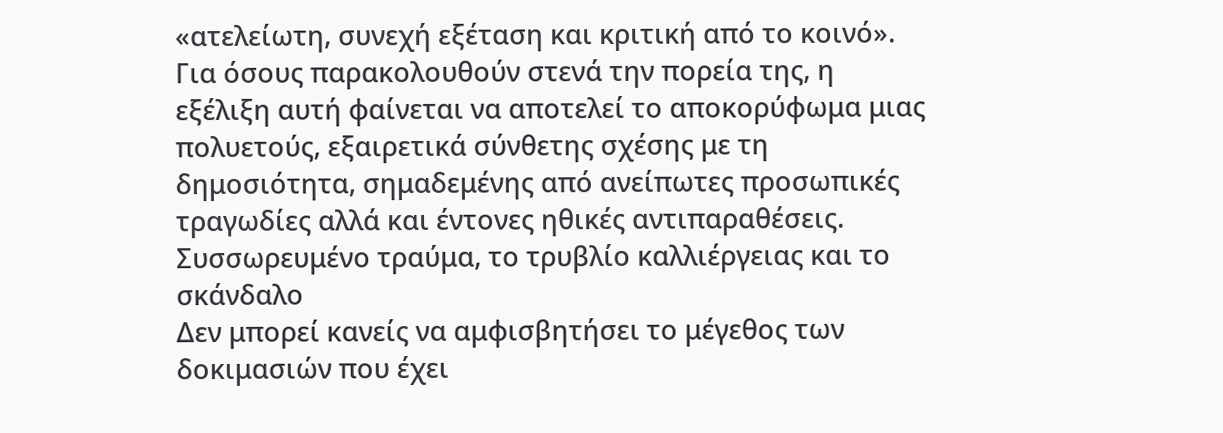«ατελείωτη, συνεχή εξέταση και κριτική από το κοινό».
Για όσους παρακολουθούν στενά την πορεία της, η εξέλιξη αυτή φαίνεται να αποτελεί το αποκορύφωμα μιας πολυετούς, εξαιρετικά σύνθετης σχέσης με τη δημοσιότητα, σημαδεμένης από ανείπωτες προσωπικές τραγωδίες αλλά και έντονες ηθικές αντιπαραθέσεις.
Συσσωρευμένο τραύμα, το τρυβλίο καλλιέργειας και το σκάνδαλο
Δεν μπορεί κανείς να αμφισβητήσει το μέγεθος των δοκιμασιών που έχει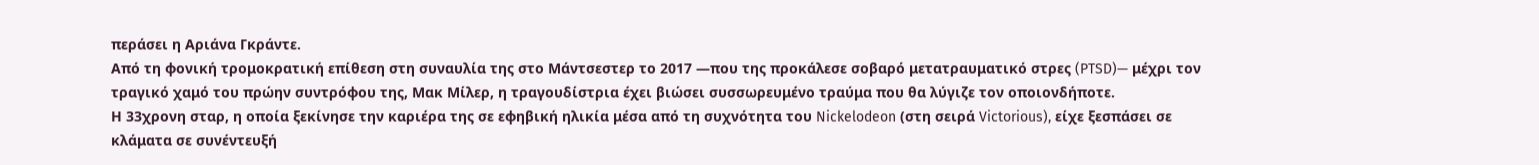περάσει η Αριάνα Γκράντε.
Από τη φονική τρομοκρατική επίθεση στη συναυλία της στο Μάντσεστερ το 2017 —που της προκάλεσε σοβαρό μετατραυματικό στρες (PTSD)— μέχρι τον τραγικό χαμό του πρώην συντρόφου της, Μακ Μίλερ, η τραγουδίστρια έχει βιώσει συσσωρευμένο τραύμα που θα λύγιζε τον οποιονδήποτε.
Η 33χρονη σταρ, η οποία ξεκίνησε την καριέρα της σε εφηβική ηλικία μέσα από τη συχνότητα του Nickelodeon (στη σειρά Victorious), είχε ξεσπάσει σε κλάματα σε συνέντευξή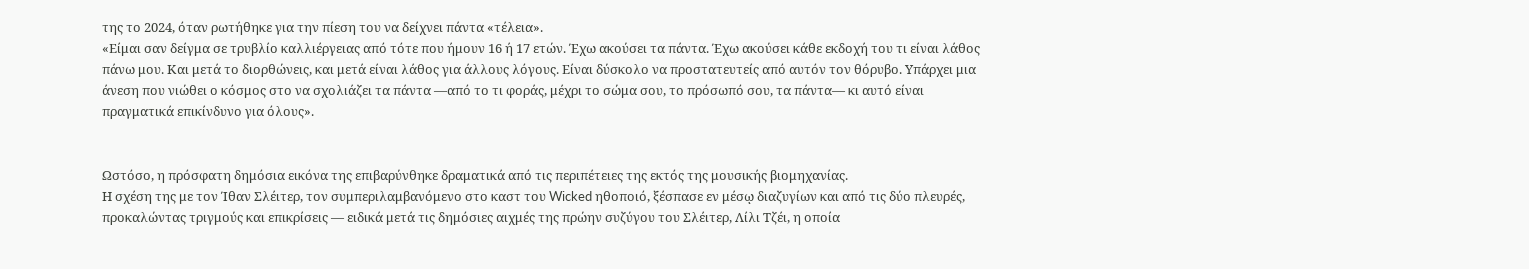της το 2024, όταν ρωτήθηκε για την πίεση του να δείχνει πάντα «τέλεια».
«Είμαι σαν δείγμα σε τρυβλίο καλλιέργειας από τότε που ήμουν 16 ή 17 ετών. Έχω ακούσει τα πάντα. Έχω ακούσει κάθε εκδοχή του τι είναι λάθος πάνω μου. Και μετά το διορθώνεις, και μετά είναι λάθος για άλλους λόγους. Είναι δύσκολο να προστατευτείς από αυτόν τον θόρυβο. Υπάρχει μια άνεση που νιώθει ο κόσμος στο να σχολιάζει τα πάντα —από το τι φοράς, μέχρι το σώμα σου, το πρόσωπό σου, τα πάντα— κι αυτό είναι πραγματικά επικίνδυνο για όλους».


Ωστόσο, η πρόσφατη δημόσια εικόνα της επιβαρύνθηκε δραματικά από τις περιπέτειες της εκτός της μουσικής βιομηχανίας.
Η σχέση της με τον Ίθαν Σλέιτερ, τον συμπεριλαμβανόμενο στο καστ του Wicked ηθοποιό, ξέσπασε εν μέσῳ διαζυγίων και από τις δύο πλευρές, προκαλώντας τριγμούς και επικρίσεις — ειδικά μετά τις δημόσιες αιχμές της πρώην συζύγου του Σλέιτερ, Λίλι Τζέι, η οποία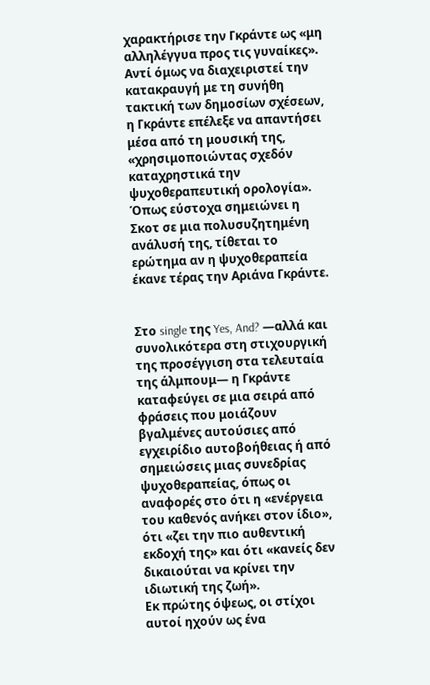χαρακτήρισε την Γκράντε ως «μη αλληλέγγυα προς τις γυναίκες».
Αντί όμως να διαχειριστεί την κατακραυγή με τη συνήθη τακτική των δημοσίων σχέσεων, η Γκράντε επέλεξε να απαντήσει μέσα από τη μουσική της, «χρησιμοποιώντας σχεδόν καταχρηστικά την ψυχοθεραπευτική ορολογία».
Όπως εύστοχα σημειώνει η Σκοτ σε μια πολυσυζητημένη ανάλυσή της, τίθεται το ερώτημα αν η ψυχοθεραπεία έκανε τέρας την Αριάνα Γκράντε.


Στο single της Yes, And? —αλλά και συνολικότερα στη στιχουργική της προσέγγιση στα τελευταία της άλμπουμ— η Γκράντε καταφεύγει σε μια σειρά από φράσεις που μοιάζουν βγαλμένες αυτούσιες από εγχειρίδιο αυτοβοήθειας ή από σημειώσεις μιας συνεδρίας ψυχοθεραπείας, όπως οι αναφορές στο ότι η «ενέργεια του καθενός ανήκει στον ίδιο», ότι «ζει την πιο αυθεντική εκδοχή της» και ότι «κανείς δεν δικαιούται να κρίνει την ιδιωτική της ζωή».
Εκ πρώτης όψεως, οι στίχοι αυτοί ηχούν ως ένα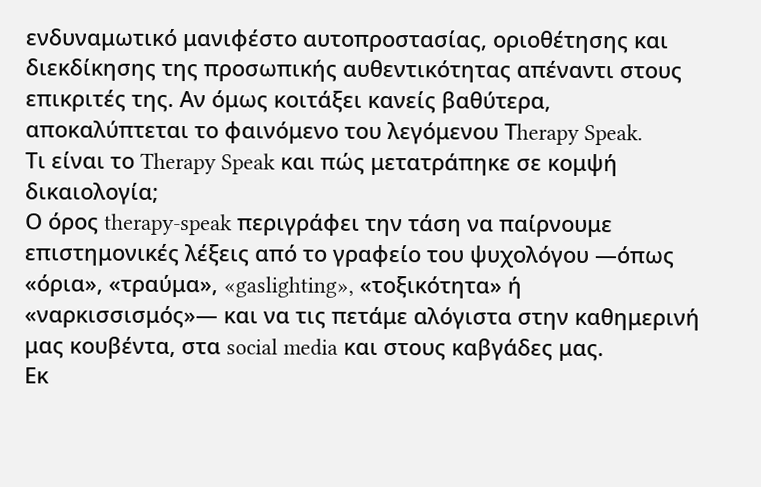ενδυναμωτικό μανιφέστο αυτοπροστασίας, οριοθέτησης και διεκδίκησης της προσωπικής αυθεντικότητας απέναντι στους επικριτές της. Αν όμως κοιτάξει κανείς βαθύτερα, αποκαλύπτεται το φαινόμενο του λεγόμενου Τherapy Speak.
Τι είναι το Therapy Speak και πώς μετατράπηκε σε κομψή δικαιολογία;
Ο όρος therapy-speak περιγράφει την τάση να παίρνουμε επιστημονικές λέξεις από το γραφείο του ψυχολόγου —όπως «όρια», «τραύμα», «gaslighting», «τοξικότητα» ή «ναρκισσισμός»— και να τις πετάμε αλόγιστα στην καθημερινή μας κουβέντα, στα social media και στους καβγάδες μας.
Εκ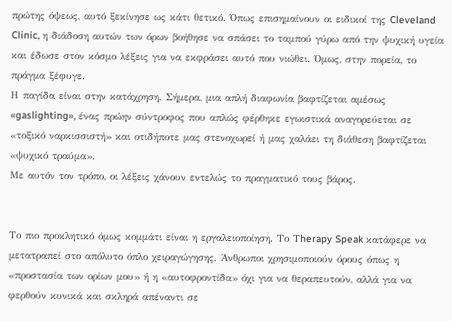πρώτης όψεως, αυτό ξεκίνησε ως κάτι θετικό. Όπως επισημαίνουν οι ειδικοί της Cleveland Clinic, η διάδοση αυτών των όρων βοήθησε να σπάσει το ταμπού γύρω από την ψυχική υγεία και έδωσε στον κόσμο λέξεις για να εκφράσει αυτό που νιώθει. Όμως, στην πορεία, το πράγμα ξέφυγε.
Η παγίδα είναι στην κατάχρηση. Σήμερα, μια απλή διαφωνία βαφτίζεται αμέσως «gaslighting», ένας πρώην σύντροφος που απλώς φέρθηκε εγωιστικά αναγορεύεται σε «τοξικό ναρκισσιστή» και οτιδήποτε μας στενοχωρεί ή μας χαλάει τη διάθεση βαφτίζεται «ψυχικό τραύμα».
Με αυτόν τον τρόπο, οι λέξεις χάνουν εντελώς το πραγματικό τους βάρος.


Το πιο προκλητικό όμως κομμάτι είναι η εργαλειοποίηση. Το Τherapy Speak κατάφερε να μετατραπεί στο απόλυτο όπλο χειραγώγησης. Άνθρωποι χρησιμοποιούν όρους όπως η «προστασία των ορίων μου» ή η «αυτοφροντίδα» όχι για να θεραπευτούν, αλλά για να φερθούν κυνικά και σκληρά απέναντι σε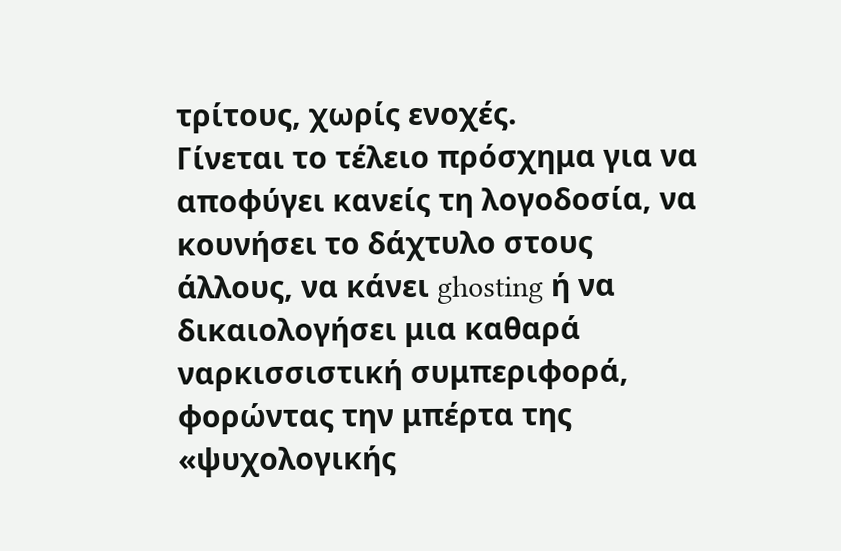τρίτους, χωρίς ενοχές.
Γίνεται το τέλειο πρόσχημα για να αποφύγει κανείς τη λογοδοσία, να κουνήσει το δάχτυλο στους άλλους, να κάνει ghosting ή να δικαιολογήσει μια καθαρά ναρκισσιστική συμπεριφορά, φορώντας την μπέρτα της «ψυχολογικής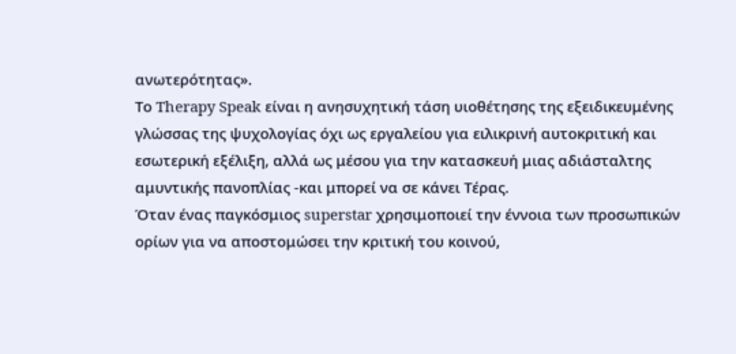ανωτερότητας».
Το Therapy Speak είναι η ανησυχητική τάση υιοθέτησης της εξειδικευμένης γλώσσας της ψυχολογίας όχι ως εργαλείου για ειλικρινή αυτοκριτική και εσωτερική εξέλιξη, αλλά ως μέσου για την κατασκευή μιας αδιάσταλτης αμυντικής πανοπλίας -και μπορεί να σε κάνει Τέρας.
Όταν ένας παγκόσμιος superstar χρησιμοποιεί την έννοια των προσωπικών ορίων για να αποστομώσει την κριτική του κοινού,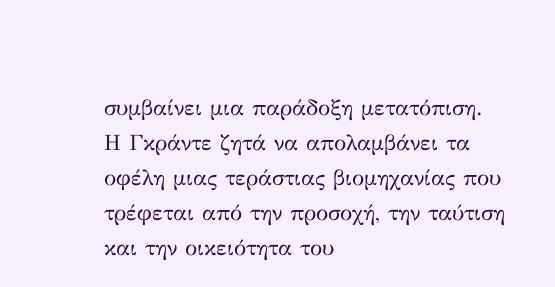συμβαίνει μια παράδοξη μετατόπιση.
Η Γκράντε ζητά να απολαμβάνει τα οφέλη μιας τεράστιας βιομηχανίας που τρέφεται από την προσοχή, την ταύτιση και την οικειότητα του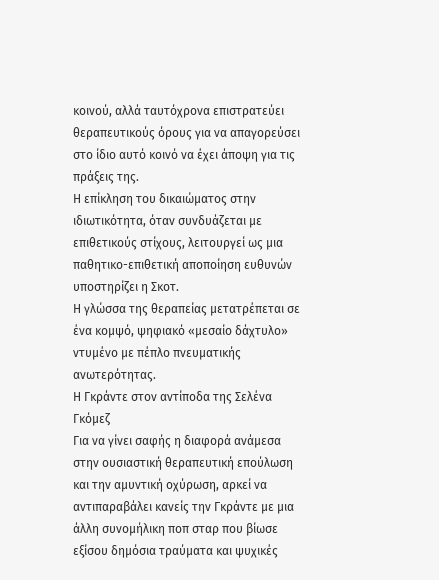κοινού, αλλά ταυτόχρονα επιστρατεύει θεραπευτικούς όρους για να απαγορεύσει στο ίδιο αυτό κοινό να έχει άποψη για τις πράξεις της.
Η επίκληση του δικαιώματος στην ιδιωτικότητα, όταν συνδυάζεται με επιθετικούς στίχους, λειτουργεί ως μια παθητικο-επιθετική αποποίηση ευθυνών υποστηρίζει η Σκοτ.
Η γλώσσα της θεραπείας μετατρέπεται σε ένα κομψό, ψηφιακό «μεσαίο δάχτυλο» ντυμένο με πέπλο πνευματικής ανωτερότητας.
Η Γκράντε στον αντίποδα της Σελένα Γκόμεζ
Για να γίνει σαφής η διαφορά ανάμεσα στην ουσιαστική θεραπευτική επούλωση και την αμυντική οχύρωση, αρκεί να αντιπαραβάλει κανείς την Γκράντε με μια άλλη συνομήλικη ποπ σταρ που βίωσε εξίσου δημόσια τραύματα και ψυχικές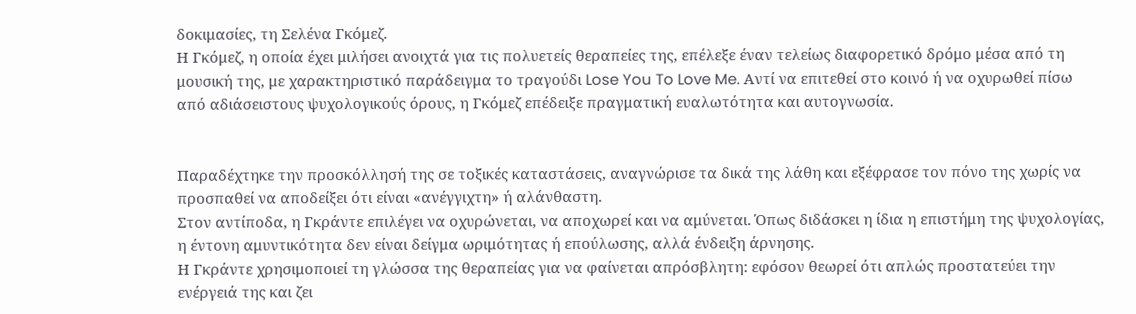δοκιμασίες, τη Σελένα Γκόμεζ.
Η Γκόμεζ, η οποία έχει μιλήσει ανοιχτά για τις πολυετείς θεραπείες της, επέλεξε έναν τελείως διαφορετικό δρόμο μέσα από τη μουσική της, με χαρακτηριστικό παράδειγμα το τραγούδι Lose You To Love Me. Αντί να επιτεθεί στο κοινό ή να οχυρωθεί πίσω από αδιάσειστους ψυχολογικούς όρους, η Γκόμεζ επέδειξε πραγματική ευαλωτότητα και αυτογνωσία.


Παραδέχτηκε την προσκόλλησή της σε τοξικές καταστάσεις, αναγνώρισε τα δικά της λάθη και εξέφρασε τον πόνο της χωρίς να προσπαθεί να αποδείξει ότι είναι «ανέγγιχτη» ή αλάνθαστη.
Στον αντίποδα, η Γκράντε επιλέγει να οχυρώνεται, να αποχωρεί και να αμύνεται. Όπως διδάσκει η ίδια η επιστήμη της ψυχολογίας, η έντονη αμυντικότητα δεν είναι δείγμα ωριμότητας ή επούλωσης, αλλά ένδειξη άρνησης.
Η Γκράντε χρησιμοποιεί τη γλώσσα της θεραπείας για να φαίνεται απρόσβλητη: εφόσον θεωρεί ότι απλώς προστατεύει την ενέργειά της και ζει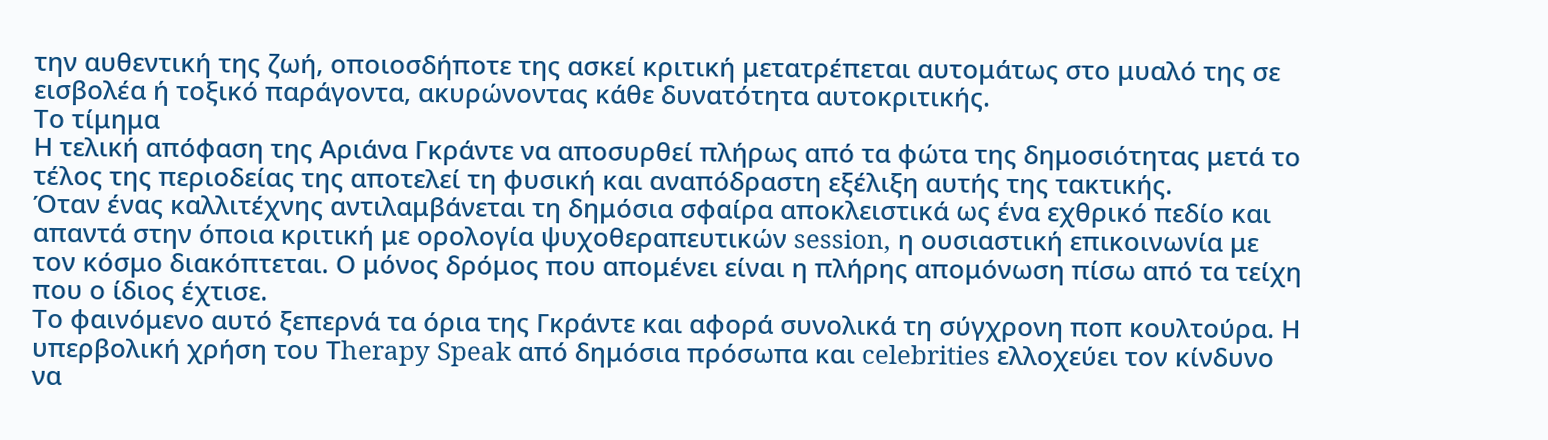την αυθεντική της ζωή, οποιοσδήποτε της ασκεί κριτική μετατρέπεται αυτομάτως στο μυαλό της σε εισβολέα ή τοξικό παράγοντα, ακυρώνοντας κάθε δυνατότητα αυτοκριτικής.
Το τίμημα
Η τελική απόφαση της Αριάνα Γκράντε να αποσυρθεί πλήρως από τα φώτα της δημοσιότητας μετά το τέλος της περιοδείας της αποτελεί τη φυσική και αναπόδραστη εξέλιξη αυτής της τακτικής.
Όταν ένας καλλιτέχνης αντιλαμβάνεται τη δημόσια σφαίρα αποκλειστικά ως ένα εχθρικό πεδίο και απαντά στην όποια κριτική με ορολογία ψυχοθεραπευτικών session, η ουσιαστική επικοινωνία με τον κόσμο διακόπτεται. Ο μόνος δρόμος που απομένει είναι η πλήρης απομόνωση πίσω από τα τείχη που ο ίδιος έχτισε.
Το φαινόμενο αυτό ξεπερνά τα όρια της Γκράντε και αφορά συνολικά τη σύγχρονη ποπ κουλτούρα. Η υπερβολική χρήση του Τherapy Speak από δημόσια πρόσωπα και celebrities ελλοχεύει τον κίνδυνο να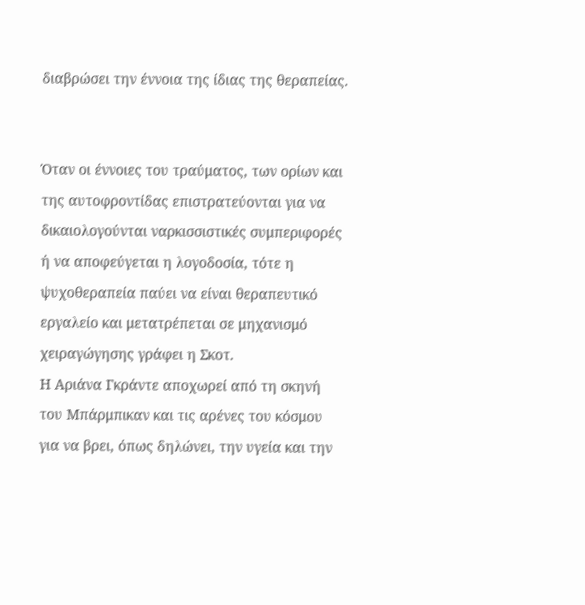διαβρώσει την έννοια της ίδιας της θεραπείας.


Όταν οι έννοιες του τραύματος, των ορίων και της αυτοφροντίδας επιστρατεύονται για να δικαιολογούνται ναρκισσιστικές συμπεριφορές ή να αποφεύγεται η λογοδοσία, τότε η ψυχοθεραπεία παύει να είναι θεραπευτικό εργαλείο και μετατρέπεται σε μηχανισμό χειραγώγησης γράφει η Σκοτ.
Η Αριάνα Γκράντε αποχωρεί από τη σκηνή του Μπάρμπικαν και τις αρένες του κόσμου για να βρει, όπως δηλώνει, την υγεία και την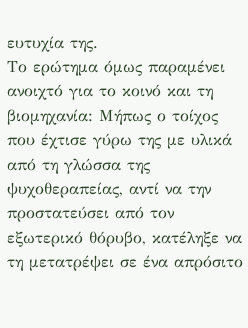ευτυχία της.
Το ερώτημα όμως παραμένει ανοιχτό για το κοινό και τη βιομηχανία: Μήπως ο τοίχος που έχτισε γύρω της με υλικά από τη γλώσσα της ψυχοθεραπείας, αντί να την προστατεύσει από τον εξωτερικό θόρυβο, κατέληξε να τη μετατρέψει σε ένα απρόσιτο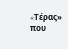«Tέρας» που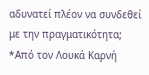αδυνατεί πλέον να συνδεθεί με την πραγματικότητα;
*Από τον Λουκά Καρνή